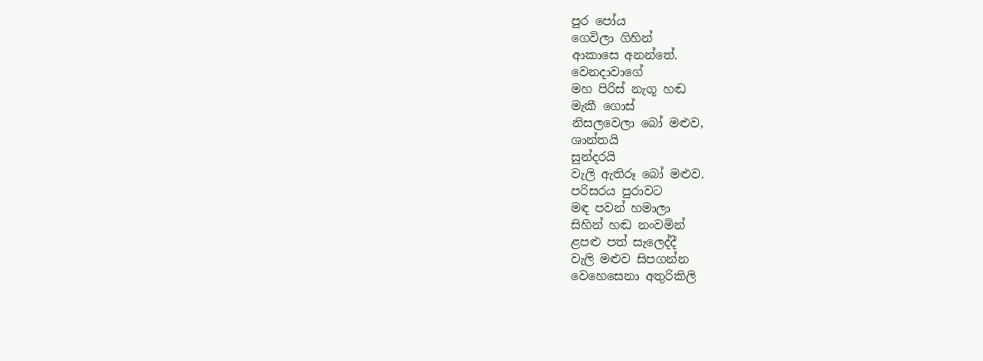පුර පෝය
ගෙවිලා ගිහින්
ආකාසෙ අනන්තේ.
වෙනදාවාගේ
මහ පිරිස් නැගූ හඬ
මැකී ගොස්
නිසලවෙලා බෝ මළුව,
ශාන්තයි
සුන්දරයි
වැලි ඇතිරූ බෝ මළුව.
පරිසරය පුරාවට
මඳ පවන් හමාලා
සිහින් හඬ නංවමින්
ළපළු පත් සැලෙද්දී
වැලි මළුව සිපගන්න
වෙහෙසෙනා අතුරිකිලි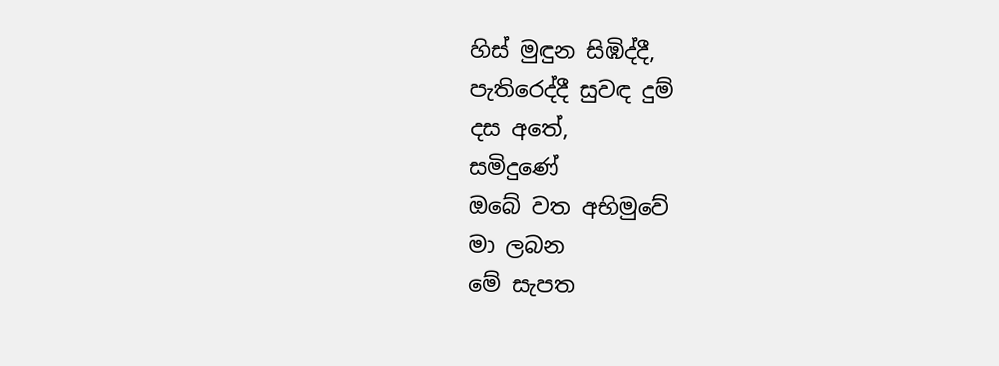හිස් මුඳුන සිඹිද්දී,
පැතිරෙද්දී සුවඳ දුම්
දස අතේ,
සමිදුණේ
ඔබේ වත අභිමුවේ
මා ලබන
මේ සැපත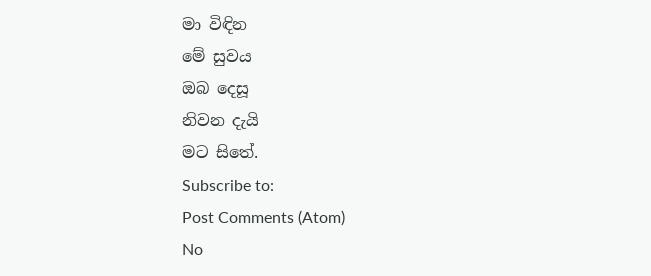මා විඳින
මේ සුවය
ඔබ දෙසූ
නිවන දැයි
මට සිතේ.
Subscribe to:
Post Comments (Atom)
No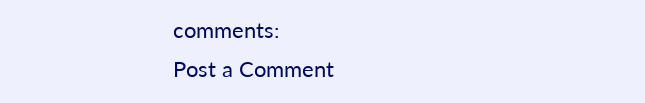comments:
Post a Comment